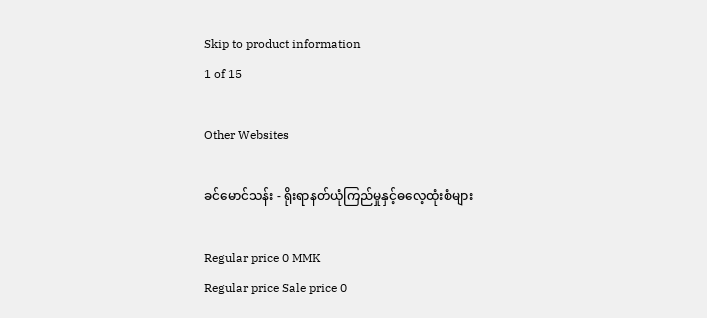Skip to product information
1 of 15

Other Websites

ခင်မောင်သန်း - ရိုးရာနတ်ယုံကြည်မှုနှင့်ဓလေ့ထုံးစံများ

Regular price 0 MMK
Regular price Sale price 0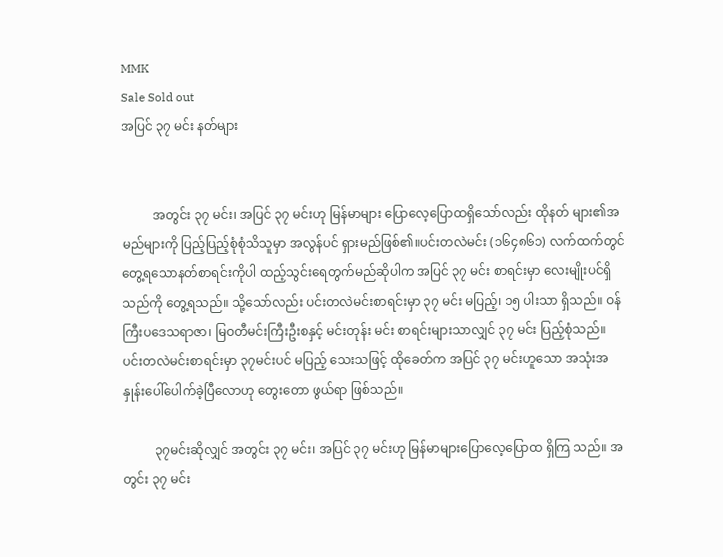MMK
Sale Sold out
အပြင် ၃၇ မင်း နတ်များ


          အတွင်း ၃၇ မင်း၊ အပြင် ၃၇ မင်းဟု မြန်မာများ ပြောလေ့ပြောထရှိသော်လည်း ထိုနတ် များ၏အမည်များကို ပြည့်ပြည့်စုံစုံသိသူမှာ အလွန်ပင် ရှားမည်ဖြစ်၏။ပင်းတလဲမင်း (၁၆၄၈၆၁) လက်ထက်တွင် တွေ့ရသောနတ်စာရင်းကိုပါ ထည့်သွင်းရေတွက်မည်ဆိုပါက အပြင် ၃၇ မင်း စာရင်းမှာ လေးမျိုးပင်ရှိသည်ကို တွေ့ရသည်။ သို့သော်လည်း ပင်းတလဲမင်းစာရင်းမှာ ၃၇ မင်း မပြည့်၊ ၁၅ ပါးသာ ရှိသည်။ ဝန်ကြီးပဒေသရာဇာ၊ မြဝတီမင်းကြီးဦးစနှင့် မင်းတုန်း မင်း စာရင်းများသာလျှင် ၃၇ မင်း ပြည့်စုံသည်။ ပင်းတလဲမင်းစာရင်းမှာ ၃၇မင်းပင် မပြည့် သေးသဖြင့် ထိုခေတ်က အပြင် ၃၇ မင်းဟူသော အသုံးအနှုန်းပေါ်ပေါက်ခဲ့ပြီလောဟု တွေးတော ဖွယ်ရာ ဖြစ်သည်။

          ၃၇မင်းဆိုလျှင် အတွင်း ၃၇ မင်း၊ အပြင် ၃၇ မင်းဟု မြန်မာများပြောလေ့ပြောထ ရှိကြ သည်။ အတွင်း ၃၇ မင်း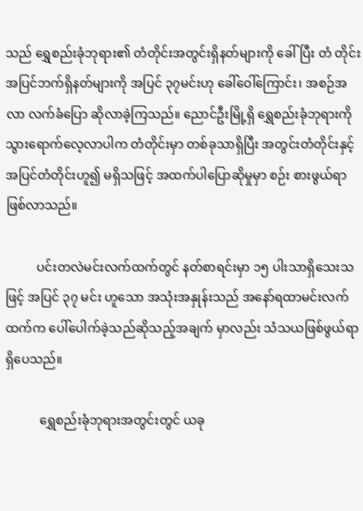သည် ရွှေစည်းခုံဘုရား၏ တံတိုင်းအတွင်းရှိနတ်များကို ခေါ်ပြီး တံ တိုင်း အပြင်ဘက်ရှိနတ်များကို အပြင် ၃၇မင်းဟု ခေါ်ဝေါ်ကြောင်း၊ အစဉ်အလာ လက်ခံပြော ဆိုလာခဲ့ကြသည်။ ညောင်ဦးမြို့ရှိ ရွှေစည်းခုံဘုရားကို သွားရောက်လေ့လာပါက တံတိုင်းမှာ တစ်ခုသာရှိပြီး အတွင်းတံတိုင်းနှင့် အပြင်တံတိုင်းဟူ၍ မရှိသဖြင့် အထက်ပါပြောဆိုမှုမှာ စဉ်း စားဖွယ်ရာ ဖြစ်လာသည်။

          ပင်းတလဲမင်းလက်ထက်တွင် နတ်စာရင်းမှာ ၁၅ ပါးသာရှိသေးသဖြင့် အပြင် ၃၇ မင်း ဟူသော အသုံးအနှုန်းသည် အနော်ရထာမင်းလက်ထက်က ပေါ်ပေါက်ခဲ့သည်ဆိုသည့်အချက် မှာလည်း သံသယဖြစ်ဖွယ်ရာ ရှိပေသည်။

           ရွှေစည်းခုံဘုရားအတွင်းတွင် ယခု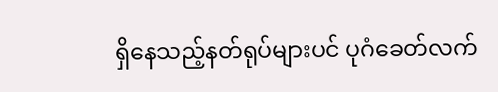ရှိနေသည့်နတ်ရုပ်များပင် ပုဂံခေတ်လက်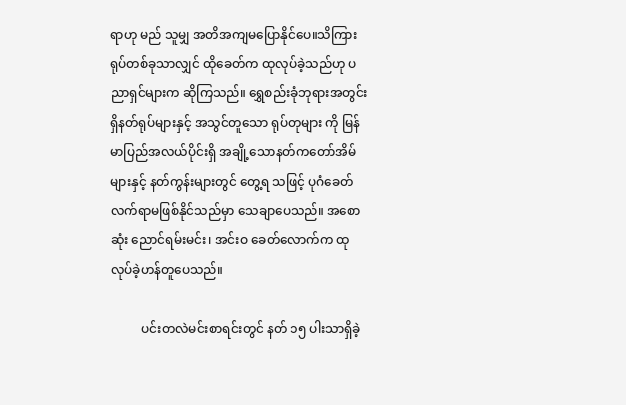ရာဟု မည် သူမျှ အတိအကျမပြောနိုင်ပေ။သိကြားရုပ်တစ်ခုသာလျှင် ထိုခေတ်က ထုလုပ်ခဲ့သည်ဟု ပညာရှင်များက ဆိုကြသည်။ ရွှေစည်းခုံဘုရားအတွင်းရှိနတ်ရုပ်များနှင့် အသွင်တူသော ရုပ်တုများ ကို မြန်မာပြည်အလယ်ပိုင်းရှိ အချို့သောနတ်ကတော်အိမ်များနှင့် နတ်ကွန်းများတွင် တွေ့ရ သဖြင့် ပုဂံခေတ်လက်ရာမဖြစ်နိုင်သည်မှာ သေချာပေသည်။ အစောဆုံး ညောင်ရမ်းမင်း၊ အင်းဝ ခေတ်လောက်က ထုလုပ်ခဲ့ဟန်တူပေသည်။

          ပင်းတလဲမင်းစာရင်းတွင် နတ် ၁၅ ပါးသာရှိခဲ့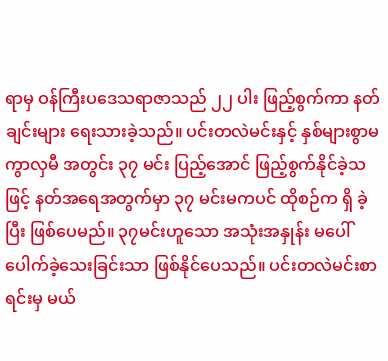ရာမှ ဝန်ကြီးပဒေသရာဇာသည် ၂၂ ပါး ဖြည့်စွက်ကာ နတ်ချင်းများ ရေးသားခဲ့သည်။ ပင်းတလဲမင်းနှင့် နှစ်များစွာမကွာလှမီ အတွင်း ၃၇ မင်း ပြည့်အောင် ဖြည့်စွက်နိုင်ခဲ့သဖြင့် နတ်အရေအတွက်မှာ ၃၇ မင်းမကပင် ထိုစဉ်က ရှိ ခဲ့ပြီး ဖြစ်ပေမည်။ ၃၇မင်းဟူသော အသုံးအနှုန်း မပေါ်ပေါက်ခဲ့သေးခြင်းသာ ဖြစ်နိုင်ပေသည်။ ပင်းတလဲမင်းစာရင်းမှ မယ်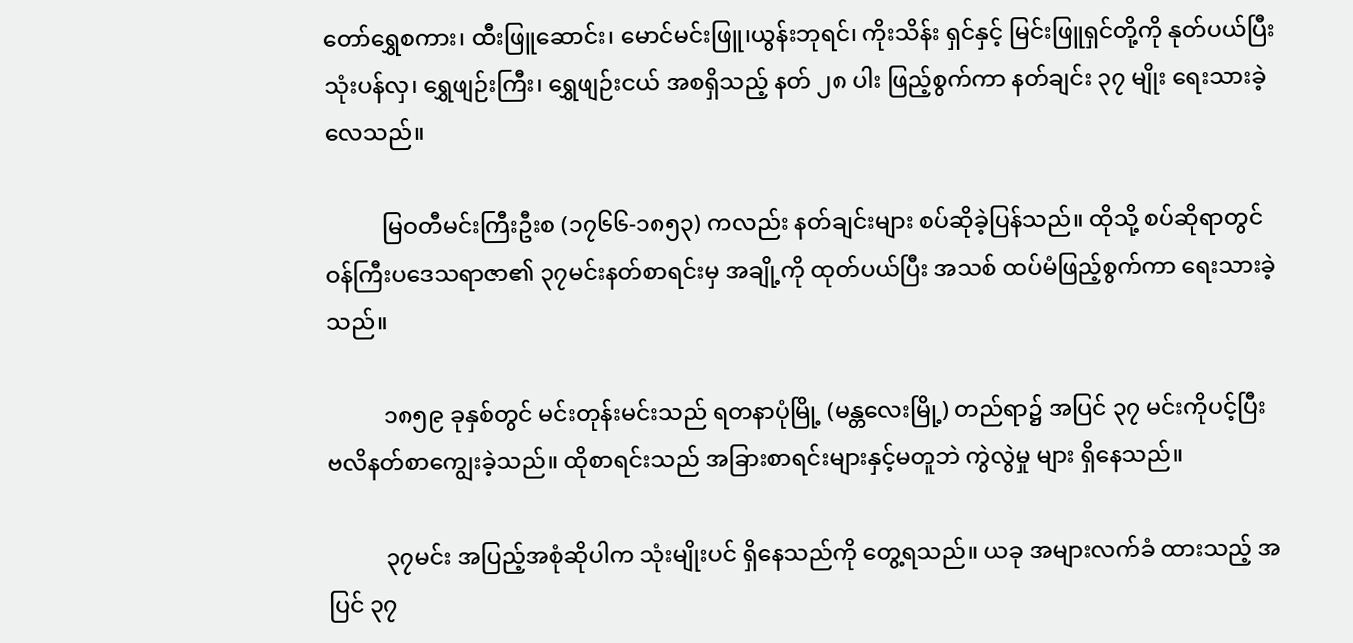တော်ရွှေစကား၊ ထီးဖြူဆောင်း၊ မောင်မင်းဖြူ၊ယွန်းဘုရင်၊ ကိုးသိန်း ရှင်နှင့် မြင်းဖြူရှင်တို့ကို နုတ်ပယ်ပြီး သုံးပန်လှ၊ ရွှေဖျဉ်းကြီး၊ ရွှေဖျဉ်းငယ် အစရှိသည့် နတ် ၂၈ ပါး ဖြည့်စွက်ကာ နတ်ချင်း ၃၇ မျိုး ရေးသားခဲ့လေသည်။

          မြဝတီမင်းကြီးဦးစ (၁၇၆၆-၁၈၅၃) ကလည်း နတ်ချင်းများ စပ်ဆိုခဲ့ပြန်သည်။ ထိုသို့ စပ်ဆိုရာတွင်    ဝန်ကြီးပဒေသရာဇာ၏ ၃၇မင်းနတ်စာရင်းမှ အချို့ကို ထုတ်ပယ်ပြီး အသစ် ထပ်မံဖြည့်စွက်ကာ ရေးသားခဲ့သည်။

          ၁၈၅၉ ခုနှစ်တွင် မင်းတုန်းမင်းသည် ရတနာပုံမြို့ (မန္တလေးမြို့) တည်ရာ၌ အပြင် ၃၇ မင်းကိုပင့်ပြီး ဗလိနတ်စာကျွေးခဲ့သည်။ ထိုစာရင်းသည် အခြားစာရင်းများနှင့်မတူဘဲ ကွဲလွဲမှု များ ရှိနေသည်။

          ၃၇မင်း အပြည့်အစုံဆိုပါက သုံးမျိုးပင် ရှိနေသည်ကို တွေ့ရသည်။ ယခု အများလက်ခံ ထားသည့် အပြင် ၃၇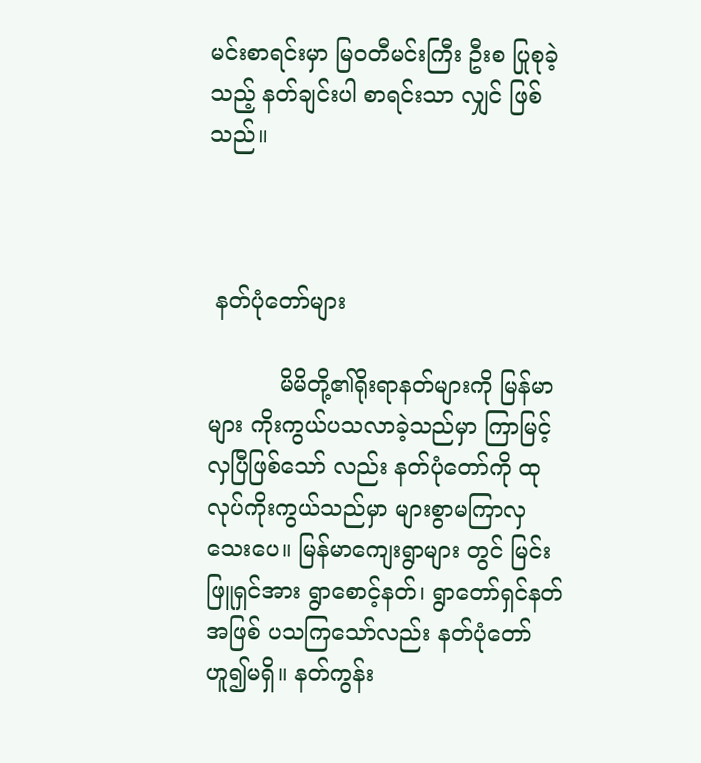မင်းစာရင်းမှာ မြဝတီမင်းကြီး ဦးစ ပြုစုခဲ့သည့် နတ်ချင်းပါ စာရင်းသာ လျှင် ဖြစ်သည်။



 နတ်ပုံတော်များ

          မိမိတို့၏ရိုးရာနတ်များကို မြန်မာများ ကိုးကွယ်ပသလာခဲ့သည်မှာ ကြာမြင့်လှပြီဖြစ်သော် လည်း နတ်ပုံတော်ကို ထုလုပ်ကိုးကွယ်သည်မှာ များစွာမကြာလှသေးပေ။ မြန်မာကျေးရွာများ တွင် မြင်းဖြူရှင်အား ရွာစောင့်နတ်၊ ရွာတော်ရှင်နတ်အဖြစ် ပသကြသော်လည်း နတ်ပုံတော် ဟူ၍မရှိ။ နတ်ကွန်း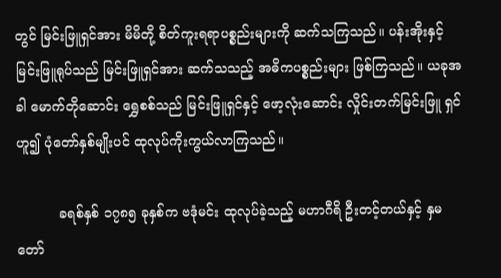တွင် မြင်းဖြူရှင်အား မိမိတို့ စိတ်ကူးရရာပစ္စည်းများကို ဆက်သကြသည်။ ပန်းအိုးနှင့် မြင်းဖြူရုပ်သည် မြင်းဖြူရှင်အား ဆက်သသည့် အဓိကပစ္စည်းများ ဖြစ်ကြသည်။ ယခုအခါ မောက်တိုဆောင်း ရွှေစစ်သည် မြင်းဖြူရှင်နှင့် ဖော့လုံးဆောင်း လှိုင်းတက်မြင်းဖြူ ရှင် ဟူ၍ ပုံတော်နှစ်မျိုးပင် ထုလုပ်ကိုးကွယ်လာကြသည်။

          ခရစ်နှစ် ၁၇၈၅ ခုနှစ်က ဗဒုံမင်း ထုလုပ်ခဲ့သည့် မဟာဂီရိ ဦးတင့်တယ်နှင့် နှမတော်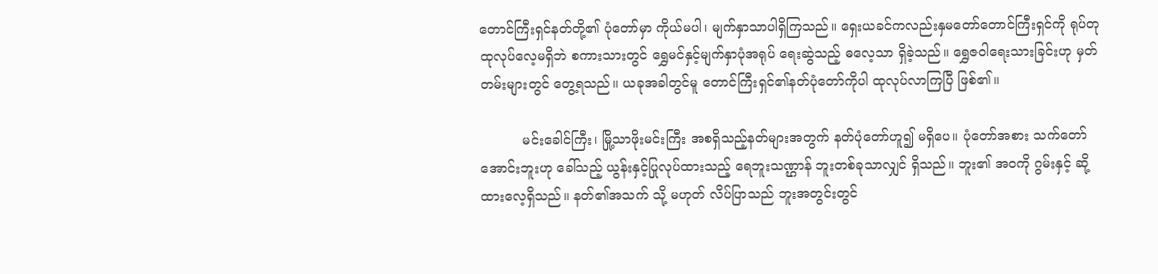တောင်ကြီးရှင်နတ်တို့၏ ပုံတော်မှာ ကိုယ်မပါ၊ မျက်နှာသာပါရှိကြသည်။ ရှေးယခင်ကလည်းနှမတော်တောင်ကြီးရှင်ကို ရုပ်တုထုလုပ်လေ့မရှိဘဲ စကားသားတွင် ရွှေမင်နှင့်မျက်နှာပုံအရုပ် ရေးဆွဲသည့် ဓလေ့သာ ရှိခဲ့သည်။ ရွှေဇဝါရေးသားခြင်းဟု မှတ်တမ်းများတွင် တွေ့ရသည်။ ယခုအခါတွင်မူ တောင်ကြီးရှင်၏နတ်ပုံတော်ကိုပါ ထုလုပ်လာကြပြီ ဖြစ်၏။

          မင်းခေါင်ကြီး၊ မြို့သာဖိုးမင်းကြီး အစရှိသည့်နတ်များအတွက် နတ်ပုံတော်ဟူ၍ မရှိပေ။ ပုံတော်အစား သက်တော်အောင်းဘူးဟု ခေါ်သည့် ယွန်းနှင့်ပြုလုပ်ထားသည့် ရေဘူးသဏ္ဌာန် ဘူးတစ်ခုသာလျှင် ရှိသည်။ ဘူး၏ အဝကို ဂွမ်းနှင့် ဆို့ထားလေ့ရှိသည်။ နတ်၏အသက် သို့ မဟုတ် လိပ်ပြာသည် ဘူးအတွင်းတွင်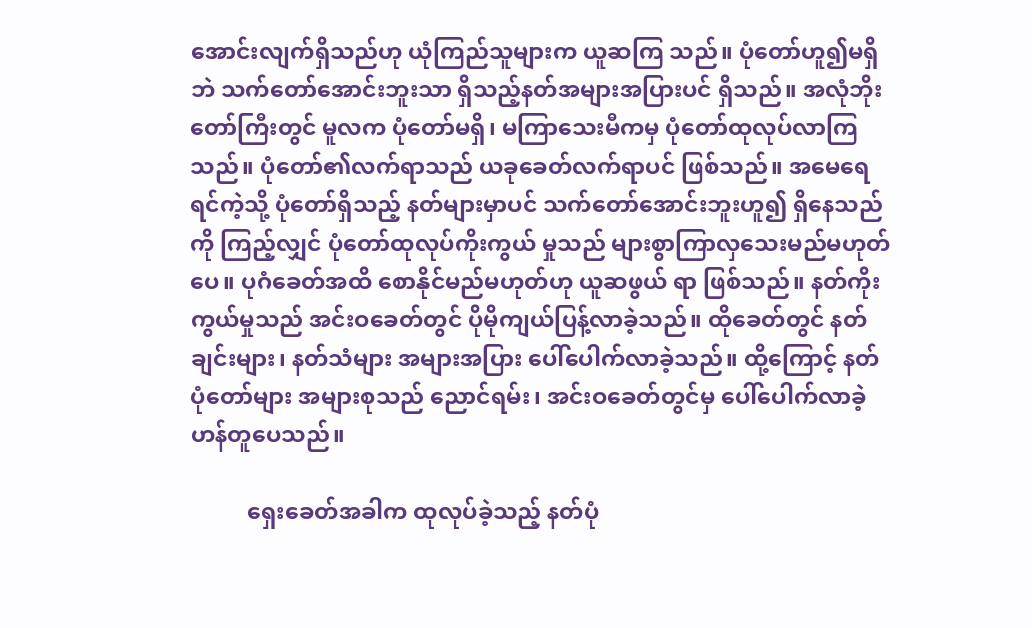အောင်းလျက်ရှိသည်ဟု ယုံကြည်သူများက ယူဆကြ သည်။ ပုံတော်ဟူ၍မရှိဘဲ သက်တော်အောင်းဘူးသာ ရှိသည့်နတ်အများအပြားပင် ရှိသည်။ အလုံဘိုးတော်ကြီးတွင် မူလက ပုံတော်မရှိ၊ မကြာသေးမီကမှ ပုံတော်ထုလုပ်လာကြသည်။ ပုံတော်၏လက်ရာသည် ယခုခေတ်လက်ရာပင် ဖြစ်သည်။ အမေရေရင်ကဲ့သို့ ပုံတော်ရှိသည့် နတ်များမှာပင် သက်တော်အောင်းဘူးဟူ၍ ရှိနေသည်ကို ကြည့်လျှင် ပုံတော်ထုလုပ်ကိုးကွယ် မှုသည် များစွာကြာလှသေးမည်မဟုတ်ပေ။ ပုဂံခေတ်အထိ စောနိုင်မည်မဟုတ်ဟု ယူဆဖွယ် ရာ ဖြစ်သည်။ နတ်ကိုးကွယ်မှုသည် အင်းဝခေတ်တွင် ပိုမိုကျယ်ပြန့်လာခဲ့သည်။ ထိုခေတ်တွင် နတ်ချင်းများ၊ နတ်သံများ အများအပြား ပေါ်ပေါက်လာခဲ့သည်။ ထို့ကြောင့် နတ်ပုံတော်များ အများစုသည် ညောင်ရမ်း၊ အင်းဝခေတ်တွင်မှ ပေါ်ပေါက်လာခဲ့ဟန်တူပေသည်။

          ရှေးခေတ်အခါက ထုလုပ်ခဲ့သည့် နတ်ပုံ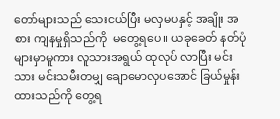တော်များသည် သေးငယ်ပြီး မလှမပနှင့် အချိုး အစား ကျနမှုရှိသည်ကို  မတွေ့ရပေ။ ယခုခေတ် နတ်ပုံများမှာမူကား လူသားအရွယ် ထုလုပ် လာပြီး မင်းသား မင်းသမီးတမျှ ချောမောလှပအောင် ခြယ်မှုန်းထားသည်ကို တွေ့ရ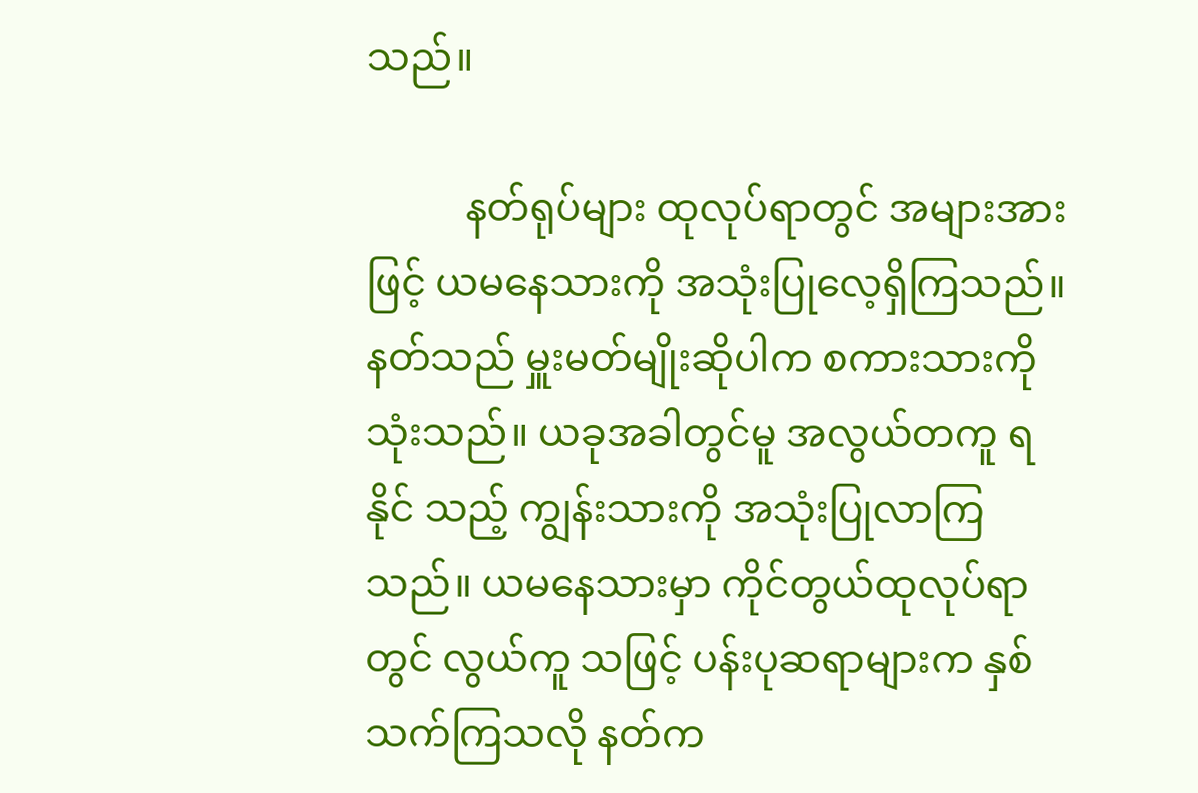သည်။

          နတ်ရုပ်များ ထုလုပ်ရာတွင် အများအားဖြင့် ယမနေသားကို အသုံးပြုလေ့ရှိကြသည်။ နတ်သည် မှူးမတ်မျိုးဆိုပါက စကားသားကို သုံးသည်။ ယခုအခါတွင်မူ အလွယ်တကူ ရနိုင် သည့် ကျွန်းသားကို အသုံးပြုလာကြသည်။ ယမနေသားမှာ ကိုင်တွယ်ထုလုပ်ရာတွင် လွယ်ကူ သဖြင့် ပန်းပုဆရာများက နှစ်သက်ကြသလို နတ်က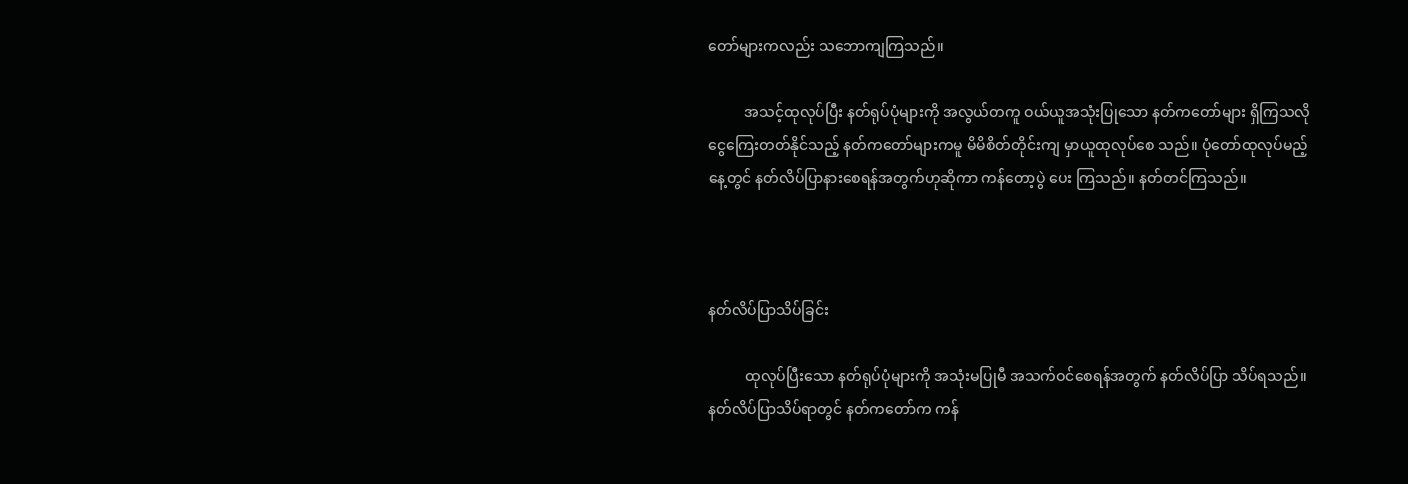တော်များကလည်း သဘောကျကြသည်။

          အသင့်ထုလုပ်ပြီး နတ်ရုပ်ပုံများကို အလွယ်တကူ ဝယ်ယူအသုံးပြုသော နတ်ကတော်များ ရှိကြသလို ငွေကြေးတတ်နိုင်သည့် နတ်ကတော်များကမူ မိမိစိတ်တိုင်းကျ မှာယူထုလုပ်စေ သည်။ ပုံတော်ထုလုပ်မည့်နေ့တွင် နတ်လိပ်ပြာနားစေရန်အတွက်ဟုဆိုကာ ကန်တော့ပွဲ ပေး ကြသည်။ နတ်တင်ကြသည်။



နတ်လိပ်ပြာသိပ်ခြင်း

          ထုလုပ်ပြီးသော နတ်ရုပ်ပုံများကို အသုံးမပြုမီ အသက်ဝင်စေရန်အတွက် နတ်လိပ်ပြာ သိပ်ရသည်။ နတ်လိပ်ပြာသိပ်ရာတွင် နတ်ကတော်က ကန်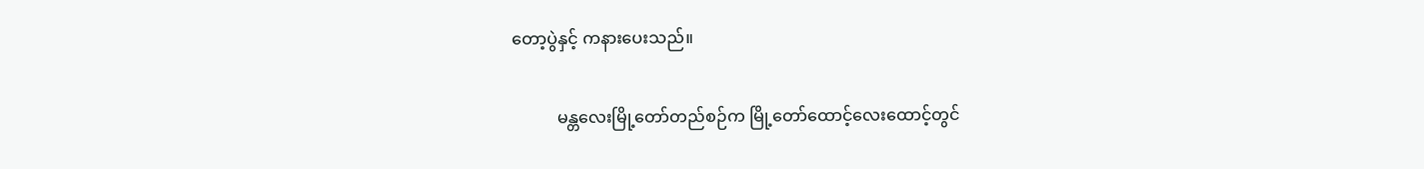တော့ပွဲနှင့် ကနားပေးသည်။

           မန္တလေးမြို့တော်တည်စဉ်က မြို့တော်ထောင့်လေးထောင့်တွင်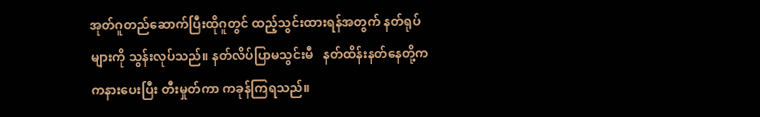အုတ်ဂူတည်ဆောက်ပြီးထိုဂူတွင် ထည့်သွင်းထားရန်အတွက် နတ်ရုပ်များကို သွန်းလုပ်သည်။ နတ်လိပ်ပြာမသွင်းမီ   နတ်ထိန်းနတ်နေတို့က ကနားပေးပြီး တီးမှုတ်ကာ ကခုန်ကြရသည်။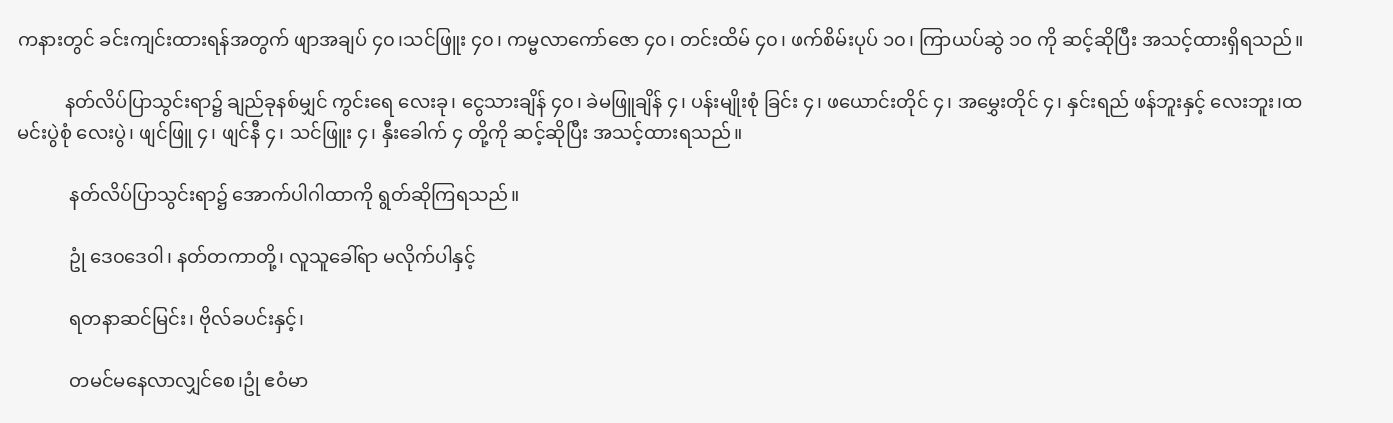ကနားတွင် ခင်းကျင်းထားရန်အတွက် ဖျာအချပ် ၄၀၊သင်ဖြူး ၄၀၊ ကမ္ဗလာကော်ဇော ၄၀၊ တင်းထိမ် ၄၀၊ ဖက်စိမ်းပုပ် ၁၀၊ ကြာယပ်ဆွဲ ၁ဝ ကို ဆင့်ဆိုပြီး အသင့်ထားရှိရသည်။

          နတ်လိပ်ပြာသွင်းရာ၌ ချည်ခုနစ်မျှင် ကွင်းရေ လေးခု၊ ငွေသားချိန် ၄၀၊ ခဲမဖြူချိန် ၄၊ ပန်းမျိုးစုံ ခြင်း ၄၊ ဖယောင်းတိုင် ၄၊ အမွှေးတိုင် ၄၊ နှင်းရည် ဖန်ဘူးနှင့် လေးဘူး၊ထမင်းပွဲစုံ လေးပွဲ၊ ဖျင်ဖြူ ၄၊ ဖျင်နီ ၄၊ သင်ဖြူး ၄၊ နှီးခေါက် ၄ တို့ကို ဆင့်ဆိုပြီး အသင့်ထားရသည်။

           နတ်လိပ်ပြာသွင်းရာ၌ အောက်ပါဂါထာကို ရွတ်ဆိုကြရသည်။

           ဥုံ ဒေ၀ဒေဝါ၊ နတ်တကာတို့၊ လူသူခေါ်ရာ မလိုက်ပါနှင့်

           ရတနာဆင်မြင်း၊ ဗိုလ်ခပင်းနှင့်၊

           တမင်မနေလာလျှင်စေ၊ဥုံ ဧဝံမာ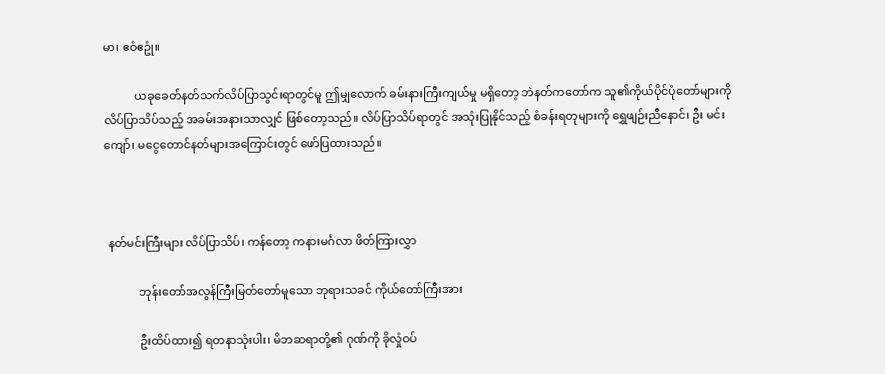မာ၊ ဧဝံဧဥုံ။

           ယခုခေတ်နတ်သက်လိပ်ပြာသွင်းရာတွင်မူ ဤမျှလောက် ခမ်းနားကြီးကျယ်မှု မရှိတော့ ဘဲနတ်ကတော်က သူ၏ကိုယ်ပိုင်ပုံတော်များကို လိပ်ပြာသိပ်သည့် အခမ်းအနားသာလျှင် ဖြစ်တော့သည်။ လိပ်ပြာသိပ်ရာတွင် အသုံးပြုနိုင်သည့် စံခန်းရတုများကို ရွှေဖျဉ်းညီနောင်၊ ဦး မင်းကျော်၊ မငွေတောင်နတ်များအကြောင်းတွင် ဖော်ပြထားသည်။



 နတ်မင်းကြီးများ လိပ်ပြာသိပ်၊ ကန်တော့ ကနားမင်္ဂလာ ဖိတ်ကြားလွှာ

            ဘုန်းတော်အလွန်ကြီးမြတ်တော်မူသော ဘုရားသခင် ကိုယ်တော်ကြီးအား

            ဦးထိပ်ထား၍ ရတနာသုံးပါး၊ မိဘဆရာတို့၏ ဂုဏ်ကို ခိုလှုံဝပ်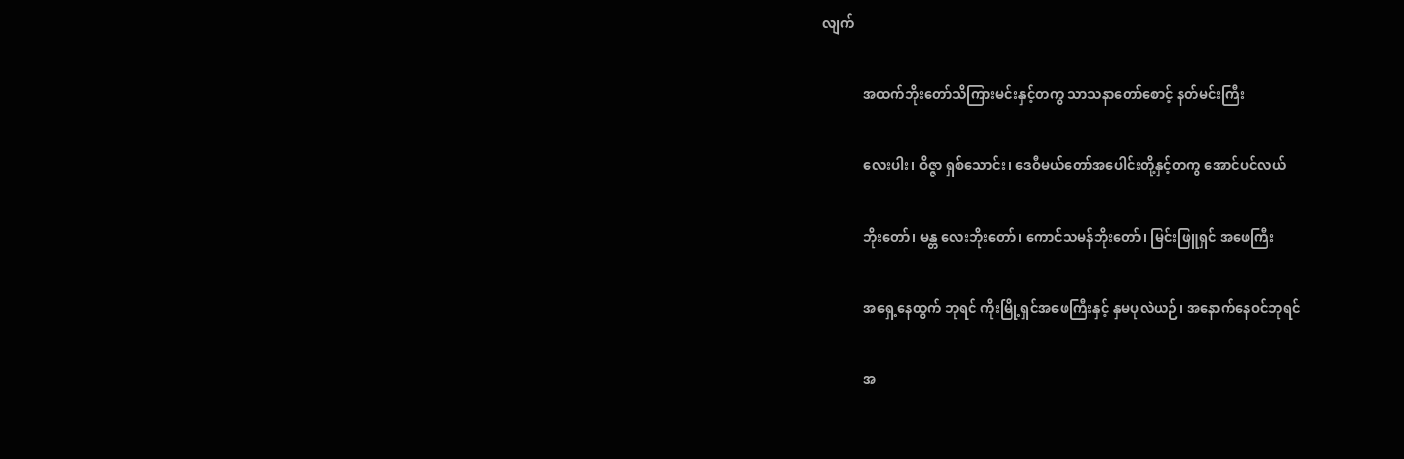လျက်

            အထက်ဘိုးတော်သိကြားမင်းနှင့်တကွ သာသနာတော်စောင့် နတ်မင်းကြီး

            လေးပါး၊ ဝိဇ္ဇာ ရှစ်သောင်း၊ ဒေဝီမယ်တော်အပေါင်းတို့နှင့်တကွ အောင်ပင်လယ်

            ဘိုးတော်၊ မန္တ လေးဘိုးတော်၊ ကောင်သမန်ဘိုးတော်၊ မြင်းဖြူရှင် အဖေကြီး

            အရှေ့နေထွက် ဘုရင် ကိုးမြို့ရှင်အဖေကြီးနှင့် နှမပုလဲယဉ်၊ အနောက်နေဝင်ဘုရင်

            အ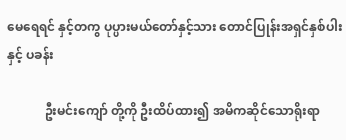မေရေရင် နှင့်တကွ ပုပ္ပားမယ်တော်နှင့်သား တောင်ပြုန်းအရှင်နှစ်ပါးနှင့် ပခန်း

            ဦးမင်းကျော် တို့ကို ဦးထိပ်ထား၍ အမိကဆိုင်သောရိုးရာ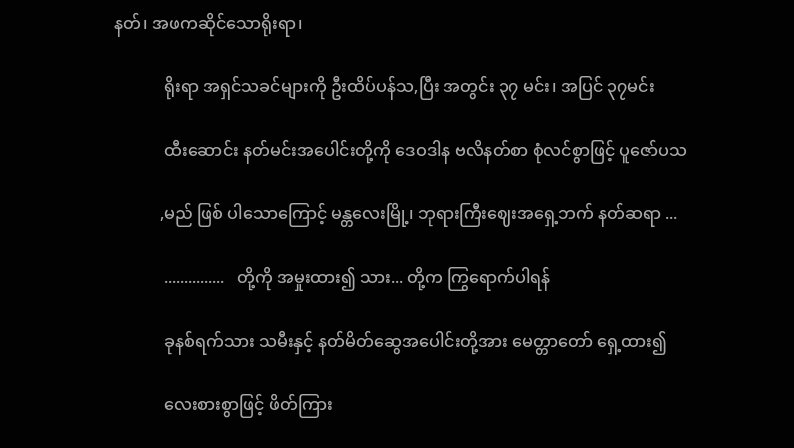နတ်၊ အဖကဆိုင်သောရိုးရာ၊

            ရိုးရာ အရှင်သခင်များကို ဦးထိပ်ပန်သ,ပြီး အတွင်း ၃၇ မင်း၊ အပြင် ၃၇မင်း

            ထီးဆောင်း နတ်မင်းအပေါင်းတို့ကို ဒေဝဒါန ဗလိနတ်စာ စုံလင်စွာဖြင့် ပူဇော်ပသ

           ,မည် ဖြစ် ပါသောကြောင့် မန္တလေးမြို့၊ ဘုရားကြီးဈေးအရှေ့ဘက် နတ်ဆရာ ...

            ...............   တို့ကို အမှုးထား၍ သား... တို့က ကြွရောက်ပါရန်

            ခုနစ်ရက်သား သမီးနှင့် နတ်မိတ်ဆွေအပေါင်းတို့အား မေတ္တာတော် ရှေ့ထား၍

            လေးစားစွာဖြင့် ဖိတ်ကြား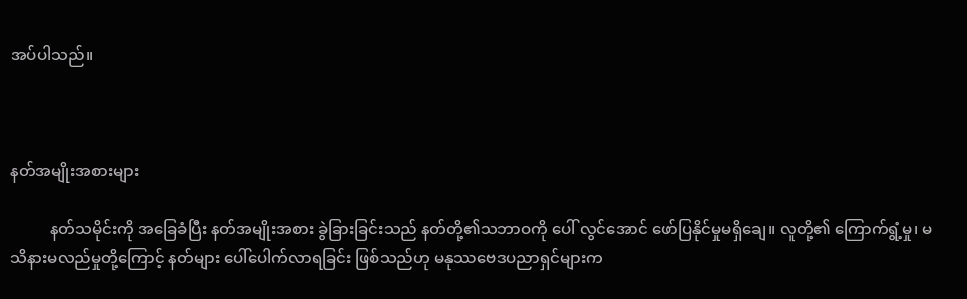အပ်ပါသည်။



နတ်အမျိုးအစားများ

          နတ်သမိုင်းကို အခြေခံပြီး နတ်အမျိုးအစား ခွဲခြားခြင်းသည် နတ်တို့၏သဘာဝကို ပေါ် လွင်အောင် ဖော်ပြနိုင်မှုမရှိချေ။ လူတို့၏ ကြောက်ရွံ့မှု၊ မသိနားမလည်မှုတို့ကြောင့် နတ်များ ပေါ်ပေါက်လာရခြင်း ဖြစ်သည်ဟု မနုဿဗေဒပညာရှင်များက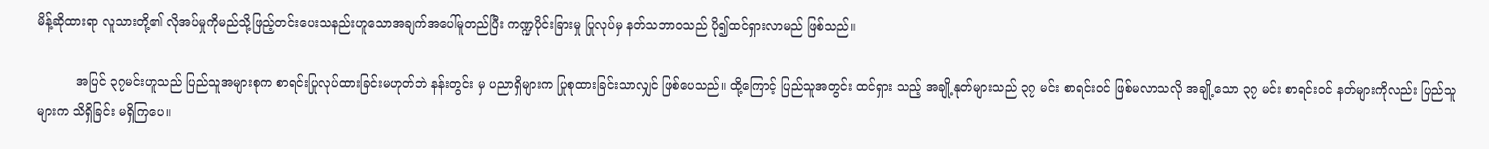မိန့်ဆိုထားရာ လူသားတို့၏ လိုအပ်မှုကိုမည်သို့ဖြည့်တင်းပေးသနည်းဟူသောအချက်အပေါ်မူတည်ပြီး ကဏ္ဍပိုင်းခြားမှု ပြုလုပ်မှ နတ်သဘာဝသည် ပို၍ထင်ရှားလာမည် ဖြစ်သည်။

          အပြင် ၃၇မင်းဟူသည် ပြည်သူအများစုက စာရင်းပြုလုပ်ထားခြင်းမဟုတ်ဘဲ နန်းတွင်း မှ ပညာရှိများက ပြုစုထားခြင်းသာလျှင် ဖြစ်ပေသည်။ ထို့ကြောင့် ပြည်သူအတွင်း ထင်ရှား သည့် အချို့နုတ်များသည် ၃၇ မင်း စာရင်းဝင် ဖြစ်မလာသလို အချို့သော ၃၇ မင်း စာရင်းဝင် နတ်များကိုလည်း ပြည်သူများက သိရှိခြင်း မရှိကြပေ။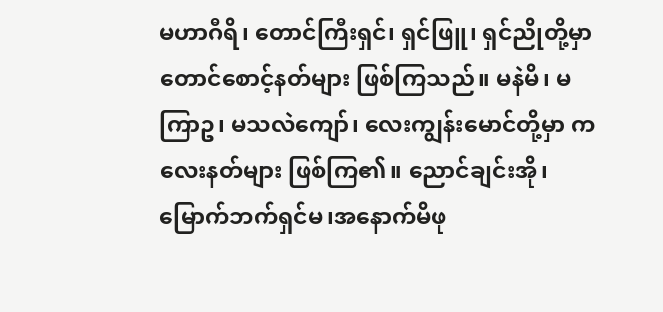မဟာဂီရိ၊ တောင်ကြီးရှင်၊ ရှင်ဖြူ၊ ရှင်ညိုတို့မှာ တောင်စောင့်နတ်များ ဖြစ်ကြသည်။ မနဲမိ၊ မကြာဥ၊ မသလဲကျော်၊ လေးကျွန်းမောင်တို့မှာ ကလေးနတ်များ ဖြစ်ကြ၏။ ညောင်ချင်းအို၊မြောက်ဘက်ရှင်မ၊အနောက်မိဖု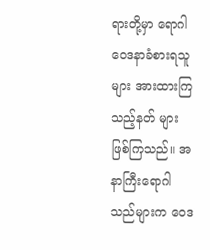ရားတို့မှာ ရောဂါဝေဒနာခံစားရသူများ အားထားကြသည့်နတ် များ ဖြစ်ကြသည်။ အနာကြီးရောဂါသည်များက ဝေဒ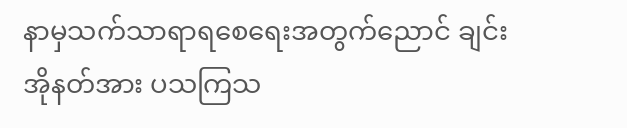နာမှသက်သာရာရစေရေးအတွက်ညောင် ချင်းအိုနတ်အား ပသကြသ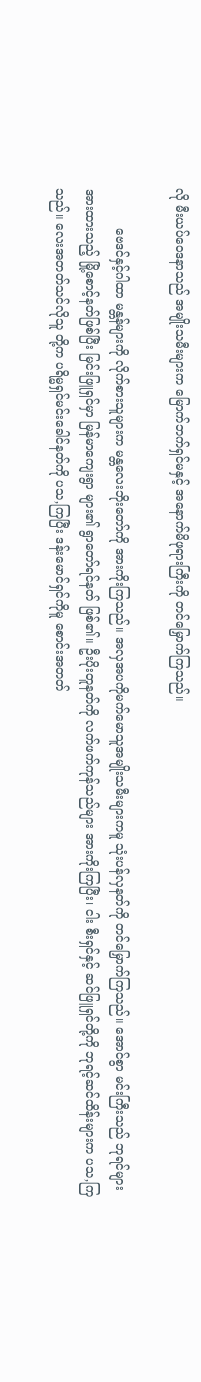လို မီးယပ်ဝေဒနာသည် အမျိုးသမီးများက မြောက်ဘက်ရှင်မနှင့် အနောက်မိဖုရားကြီးကို တင်မြှောက်ကြသည်။

          ဗေဒင်နှင့်ဂါထာ မန္တန်များကို လိုက်စားသူများက မန္တလေးဘိုးတော်ကို အားကိုးကြသည်။ အလှအပကိုမက်မောသူအမျိုးသမီးများကမူ သုံးပန်လှနတ်ကို တင်မြှောက်ကြသည်။ အောင်စွာ မင်းကြီးသည် ဘုရင်များ အားထားသည့် မြို့စောင့်နတ်ဖြစ်ပြီး မြင်းဖြူရှင်မှာ မြန်မာကျေးရွာ များ၏ ရွာတော်ရင်နတ် ဖြစ်၏။ ဦးပိုးတူနတ်ကို လက်ဖက်ကုန်သည်များ အားကိုးကြပြီး၊ ငါး စီးရှင်နှင့် ဆင်ဖြူရှင်တို့ကို ဘုရင့်ဆင်ထိန်းများက ပသ,ကြသည်။ လေးအတတ်သင်လိုသူ တို့က ပရိမ္မရှင်မင်းခေါင်နတ်ကို ပသ,ကြပြီး ဒန်းမောင်ရှင်ကိုမူ စောင်းအတတ်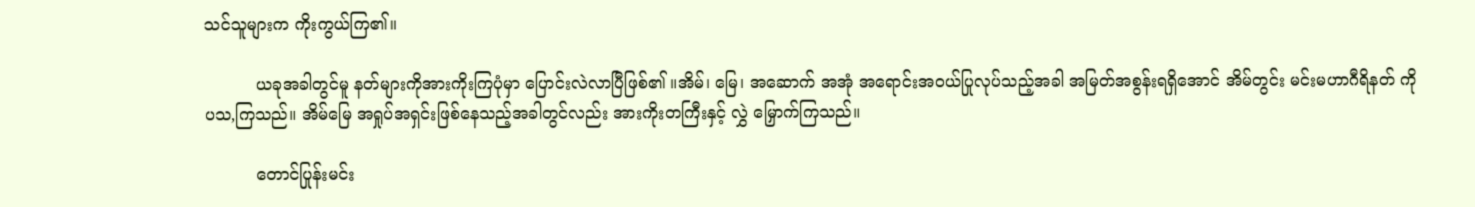သင်သူများက ကိုးကွယ်ကြ၏။

          ယခုအခါတွင်မူ နတ်များကိုအားကိုးကြပုံမှာ ပြောင်းလဲလာပြီဖြစ်၏ ။အိမ်၊ မြေ၊ အဆောက် အအုံ အရောင်းအဝယ်ပြုလုပ်သည့်အခါ အမြတ်အစွန်းရရှိအောင် အိမ်တွင်း မင်းမဟာဂီရိနတ် ကို ပသ,ကြသည်။ အိမ်မြေ အရှုပ်အရှင်းဖြစ်နေသည့်အခါတွင်လည်း အားကိုးတကြီးနှင့် လွှဲ မြှောက်ကြသည်။

          တောင်ပြုန်းမင်း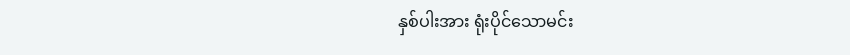နှစ်ပါးအား ရုံးပိုင်သောမင်း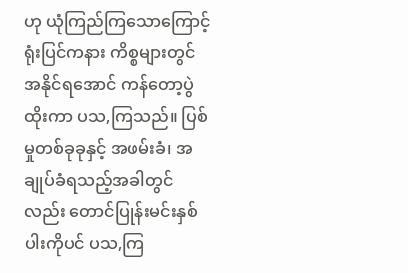ဟု ယုံကြည်ကြသောကြောင့် ရုံးပြင်ကနား ကိစ္စများတွင် အနိုင်ရအောင် ကန်တော့ပွဲထိုးကာ ပသ,ကြသည်။ ပြစ်မှုတစ်ခုခုနှင့် အဖမ်းခံ၊ အချုပ်ခံရသည့်အခါတွင်လည်း တောင်ပြုန်းမင်းနှစ်ပါးကိုပင် ပသ,ကြ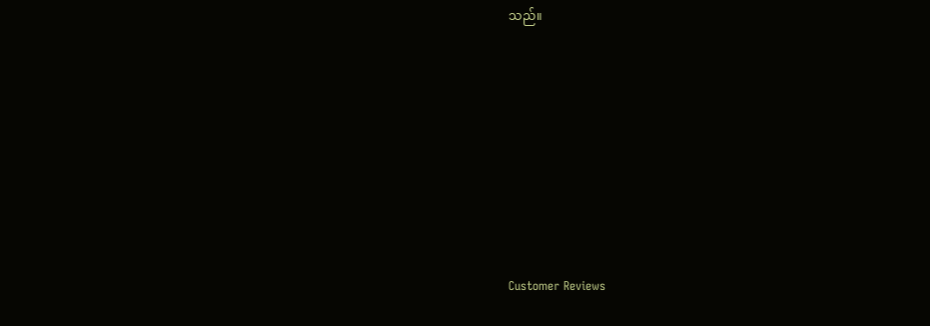သည်။









Customer Reviews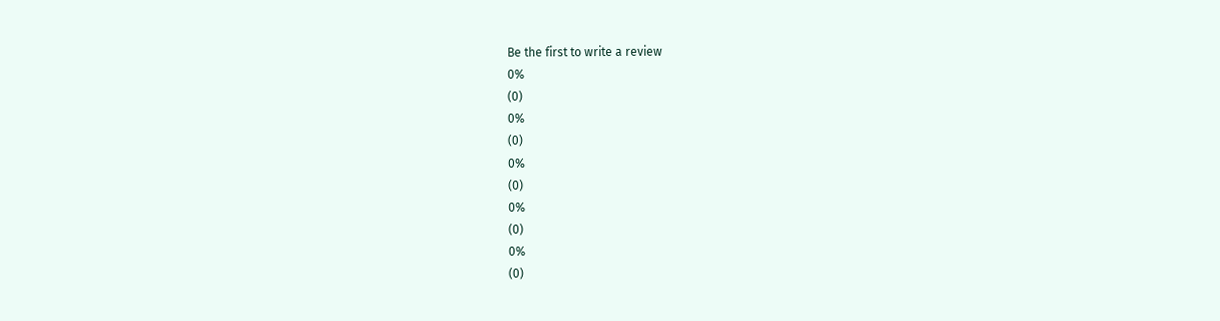Be the first to write a review
0%
(0)
0%
(0)
0%
(0)
0%
(0)
0%
(0)